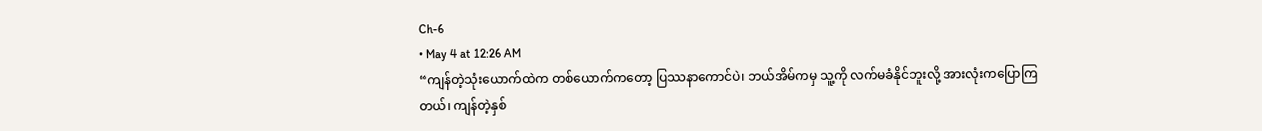Ch-6
• May 4 at 12:26 AM
“ကျန်တဲ့သုံးယောက်ထဲက တစ်ယောက်ကတော့ ပြဿနာကောင်ပဲ၊ ဘယ်အိမ်ကမှ သူ့ကို လက်မခံနိုင်ဘူးလို့ အားလုံးကပြောကြတယ်၊ ကျန်တဲ့နှစ်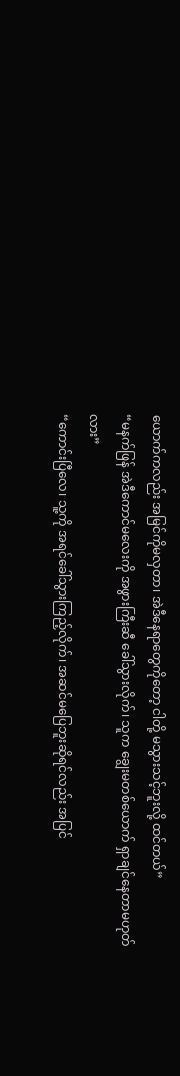ယောက်ကလည်း အမြင်ကိုမလှတာ၊ အဲဒီနေရာတွေကိုတော့ ငါတို့ မသွားသင့်ဘူးလို့ ထင်တယ်”
“မနက်ဖြန် အဲဒီကောင်မလေးကို အဖွားကြီးဆီ ခေါ်သွားလိုက်၊ သူက ချွေးမတစ်ယောက် ရှာချင်နေတာမဟုတ်လား”
“ကောင်းပြီလေ၊ သူ့ကို အရင်ခေါ်သွားကြည့်လိုက်၊ အဆင်မပြေဘူးဆိုရင်လည်း အပြင်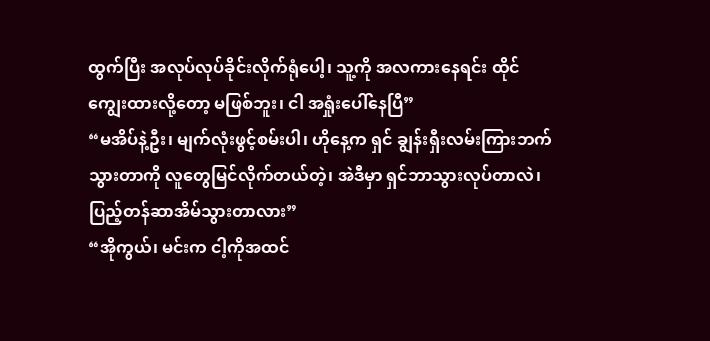ထွက်ပြီး အလုပ်လုပ်ခိုင်းလိုက်ရုံပေါ့၊ သူ့ကို အလကားနေရင်း ထိုင်ကျွေးထားလို့တော့ မဖြစ်ဘူး၊ ငါ အရှုံးပေါ်နေပြီ”
“မအိပ်နဲ့ဦး၊ မျက်လုံးဖွင့်စမ်းပါ၊ ဟိုနေ့က ရှင် ချွန်းရှီးလမ်းကြားဘက်သွားတာကို လူတွေမြင်လိုက်တယ်တဲ့၊ အဲဒီမှာ ရှင်ဘာသွားလုပ်တာလဲ၊ ပြည့်တန်ဆာအိမ်သွားတာလား”
“အိုကွယ်၊ မင်းက ငါ့ကိုအထင်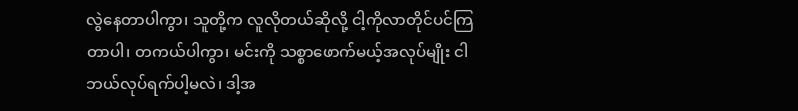လွဲနေတာပါကွာ၊ သူတို့က လူလိုတယ်ဆိုလို့ ငါ့ကိုလာတိုင်ပင်ကြတာပါ၊ တကယ်ပါကွာ၊ မင်းကို သစ္စာဖောက်မယ့်အလုပ်မျိုး ငါ ဘယ်လုပ်ရက်ပါ့မလဲ၊ ဒါ့အ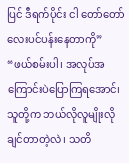ပြင် ဒီရက်ပိုင်း ငါ တော်တော်လေးပင်ပန်းနေတာကို”
“ဖယ်စမ်းပါ၊ အလုပ်အကြောင်းပဲပြောကြရအောင်၊ သူတို့က ဘယ်လိုလူမျိုးလိုချင်တာတဲ့လဲ၊ သတိ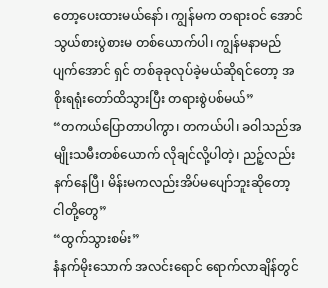တော့ပေးထားမယ်နော်၊ ကျွန်မက တရားဝင် အောင်သွယ်စားပွဲစားမ တစ်ယောက်ပါ၊ ကျွန်မနာမည်ပျက်အောင် ရှင် တစ်ခုခုလုပ်ခဲ့မယ်ဆိုရင်တော့ အစိုးရရုံးတော်ထိသွားပြီး တရားစွဲပစ်မယ်”
“တကယ်ပြောတာပါကွာ၊ တကယ်ပါ၊ ခဝါသည်အမျိုးသမီးတစ်ယောက် လိုချင်လို့ပါတဲ့၊ ညဉ့်လည်းနက်နေပြီ၊ မိန်းမကလည်းအိပ်မပျော်ဘူးဆိုတော့ ငါတို့တွေ”
“ထွက်သွားစမ်း”
နံနက်မိုးသောက် အလင်းရောင် ရောက်လာချိန်တွင်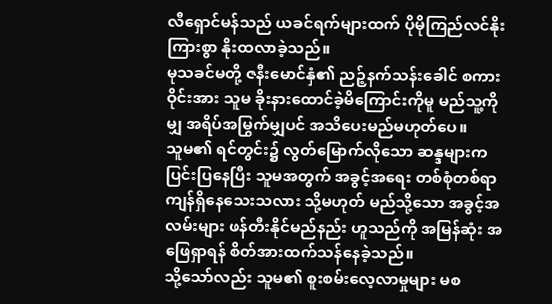လီရှောင်မန်သည် ယခင်ရက်များထက် ပိုမိုကြည်လင်နိုးကြားစွာ နိုးထလာခဲ့သည်။
မုသခင်မတို့ ဇနီးမောင်နှံ၏ ညဉ့်နက်သန်းခေါင် စကားဝိုင်းအား သူမ ခိုးနားထောင်ခဲ့မိကြောင်းကိုမူ မည်သူ့ကိုမျှ အရိပ်အမြွက်မျှပင် အသိပေးမည်မဟုတ်ပေ။
သူမ၏ ရင်တွင်း၌ လွတ်မြောက်လိုသော ဆန္ဒများက ပြင်းပြနေပြီး သူမအတွက် အခွင့်အရေး တစ်စုံတစ်ရာ ကျန်ရှိနေသေးသလား သို့မဟုတ် မည်သို့သော အခွင့်အလမ်းများ ဖန်တီးနိုင်မည်နည်း ဟူသည်ကို အမြန်ဆုံး အဖြေရှာရန် စိတ်အားထက်သန်နေခဲ့သည်။
သို့သော်လည်း သူမ၏ စူးစမ်းလေ့လာမှုများ မစ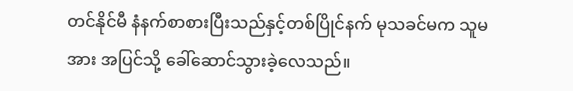တင်နိုင်မီ နံနက်စာစားပြီးသည်နှင့်တစ်ပြိုင်နက် မုသခင်မက သူမအား အပြင်သို့ ခေါ်ဆောင်သွားခဲ့လေသည်။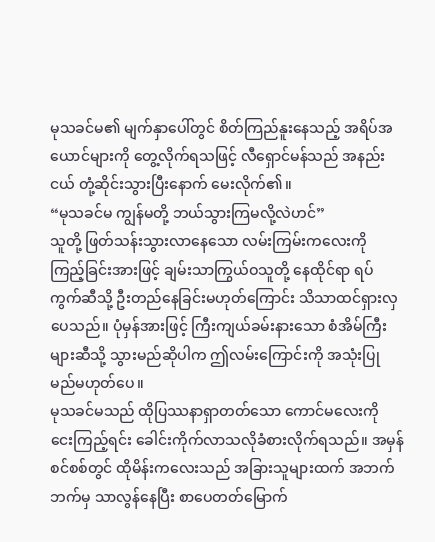မုသခင်မ၏ မျက်နှာပေါ်တွင် စိတ်ကြည်နူးနေသည့် အရိပ်အယောင်များကို တွေ့လိုက်ရသဖြင့် လီရှောင်မန်သည် အနည်းငယ် တုံ့ဆိုင်းသွားပြီးနောက် မေးလိုက်၏။
“မုသခင်မ ကျွန်မတို့ ဘယ်သွားကြမလို့လဲဟင်”
သူတို့ ဖြတ်သန်းသွားလာနေသော လမ်းကြမ်းကလေးကို ကြည့်ခြင်းအားဖြင့် ချမ်းသာကြွယ်ဝသူတို့ နေထိုင်ရာ ရပ်ကွက်ဆီသို့ ဦးတည်နေခြင်းမဟုတ်ကြောင်း သိသာထင်ရှားလှပေသည်။ ပုံမှန်အားဖြင့် ကြီးကျယ်ခမ်းနားသော စံအိမ်ကြီးများဆီသို့ သွားမည်ဆိုပါက ဤလမ်းကြောင်းကို အသုံးပြုမည်မဟုတ်ပေ။
မုသခင်မသည် ထိုပြဿနာရှာတတ်သော ကောင်မလေးကို ငေးကြည့်ရင်း ခေါင်းကိုက်လာသလိုခံစားလိုက်ရသည်။ အမှန်စင်စစ်တွင် ထိုမိန်းကလေးသည် အခြားသူများထက် အဘက်ဘက်မှ သာလွန်နေပြီး စာပေတတ်မြောက်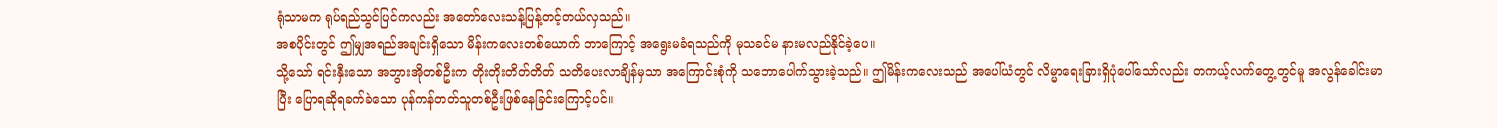ရုံသာမက ရုပ်ရည်သွင်ပြင်ကလည်း အတော်လေးသန့်ပြန့်တင့်တယ်လှသည်။
အစပိုင်းတွင် ဤမျှအရည်အချင်းရှိသော မိန်းကလေးတစ်ယောက် ဘာကြောင့် အရွေးမခံရသည်ကို မုသခင်မ နားမလည်နိုင်ခဲ့ပေ။
သို့သော် ရင်းနှီးသော အဘွားအိုတစ်ဦးက တိုးတိုးတိတ်တိတ် သတိပေးလာချိန်မှသာ အကြောင်းစုံကို သဘောပေါက်သွားခဲ့သည်။ ဤမိန်းကလေးသည် အပေါ်ယံတွင် လိမ္မာရေးခြားရှိပုံပေါ်သော်လည်း တကယ့်လက်တွေ့တွင်မူ အလွန်ခေါင်းမာပြီး ပြောရဆိုရခက်ခဲသော ပုန်ကန်တတ်သူတစ်ဦးဖြစ်နေခြင်းကြောင့်ပင်။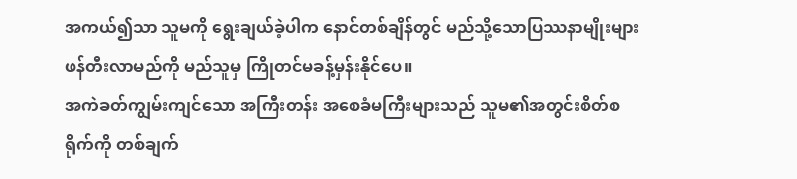အကယ်၍သာ သူမကို ရွေးချယ်ခဲ့ပါက နောင်တစ်ချိန်တွင် မည်သို့သောပြဿနာမျိုးများ ဖန်တီးလာမည်ကို မည်သူမှ ကြိုတင်မခန့်မှန်းနိုင်ပေ။
အကဲခတ်ကျွမ်းကျင်သော အကြီးတန်း အစေခံမကြီးများသည် သူမ၏အတွင်းစိတ်စရိုက်ကို တစ်ချက်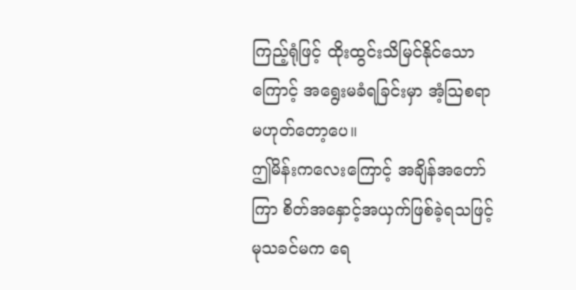ကြည့်ရုံဖြင့် ထိုးထွင်းသိမြင်နိုင်သောကြောင့် အရွေးမခံရခြင်းမှာ အံ့သြစရာမဟုတ်တော့ပေ။
ဤမိန်းကလေးကြောင့် အချိန်အတော်ကြာ စိတ်အနှောင့်အယှက်ဖြစ်ခဲ့ရသဖြင့် မုသခင်မက ရေ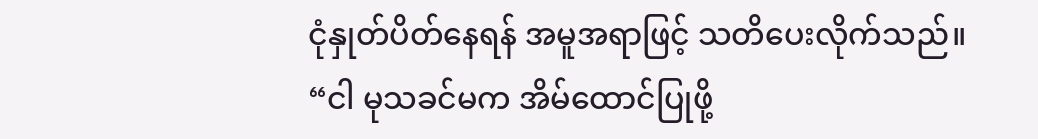ငုံနှုတ်ပိတ်နေရန် အမူအရာဖြင့် သတိပေးလိုက်သည်။
“ငါ မုသခင်မက အိမ်ထောင်ပြုဖို့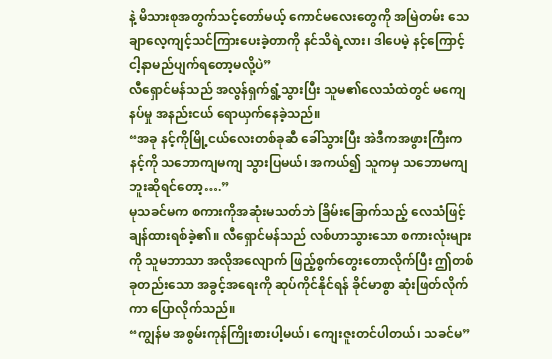နဲ့ မိသားစုအတွက်သင့်တော်မယ့် ကောင်မလေးတွေကို အမြဲတမ်း သေချာလေ့ကျင့်သင်ကြားပေးခဲ့တာကို နင်သိရဲ့လား၊ ဒါပေမဲ့ နင့်ကြောင့် ငါ့နာမည်ပျက်ရတော့မလို့ပဲ”
လီရှောင်မန်သည် အလွန်ရှက်ရွံ့သွားပြီး သူမ၏လေသံထဲတွင် မကျေနပ်မှု အနည်းငယ် ရောယှက်နေခဲ့သည်။
“အခု နင့်ကိုမြို့ငယ်လေးတစ်ခုဆီ ခေါ်သွားပြီး အဲဒီကအဖွားကြီးက နင့်ကို သဘောကျမကျ သွားပြမယ်၊ အကယ်၍ သူကမှ သဘောမကျဘူးဆိုရင်တော့….”
မုသခင်မက စကားကိုအဆုံးမသတ်ဘဲ ခြိမ်းခြောက်သည့် လေသံဖြင့် ချန်ထားရစ်ခဲ့၏။ လီရှောင်မန်သည် လစ်ဟာသွားသော စကားလုံးများကို သူမဘာသာ အလိုအလျောက် ဖြည့်စွက်တွေးတောလိုက်ပြီး ဤတစ်ခုတည်းသော အခွင့်အရေးကို ဆုပ်ကိုင်နိုင်ရန် ခိုင်မာစွာ ဆုံးဖြတ်လိုက်ကာ ပြောလိုက်သည်။
“ကျွန်မ အစွမ်းကုန်ကြိုးစားပါ့မယ်၊ ကျေးဇူးတင်ပါတယ်၊ သခင်မ”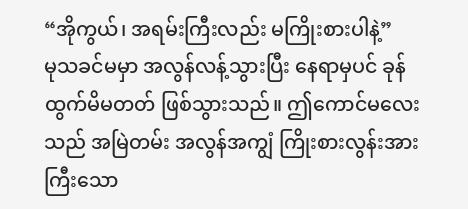“အိုကွယ်၊ အရမ်းကြီးလည်း မကြိုးစားပါနဲ့”
မုသခင်မမှာ အလွန်လန့်သွားပြီး နေရာမှပင် ခုန်ထွက်မိမတတ် ဖြစ်သွားသည်။ ဤကောင်မလေးသည် အမြဲတမ်း အလွန်အကျွံ ကြိုးစားလွန်းအားကြီးသော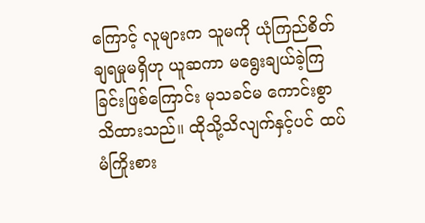ကြောင့် လူများက သူမကို ယုံကြည်စိတ်ချရမှုမရှိဟု ယူဆကာ မရွေးချယ်ခဲ့ကြခြင်းဖြစ်ကြောင်း မုသခင်မ ကောင်းစွာသိထားသည်။ ထိုသို့သိလျက်နှင့်ပင် ထပ်မံကြိုးစား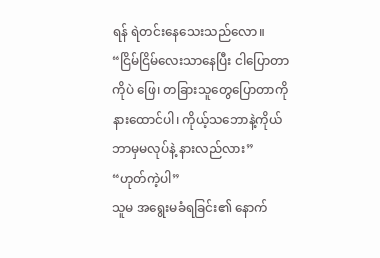ရန် ရဲတင်းနေသေးသည်လော။
“ငြိမ်ငြိမ်လေးသာနေပြီး ငါပြောတာကိုပဲ ဖြေ၊ တခြားသူတွေပြောတာကို နားထောင်ပါ၊ ကိုယ့်သဘောနဲ့ကိုယ် ဘာမှမလုပ်နဲ့ နားလည်လား”
“ဟုတ်ကဲ့ပါ”
သူမ အရွေးမခံရခြင်း၏ နောက်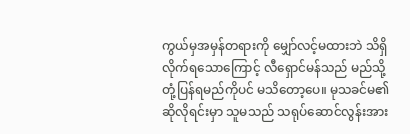ကွယ်မှအမှန်တရားကို မျှော်လင့်မထားဘဲ သိရှိလိုက်ရသောကြောင့် လီရှောင်မန်သည် မည်သို့တုံ့ပြန်ရမည်ကိုပင် မသိတော့ပေ။ မုသခင်မ၏ ဆိုလိုရင်းမှာ သူမသည် သရုပ်ဆောင်လွန်းအား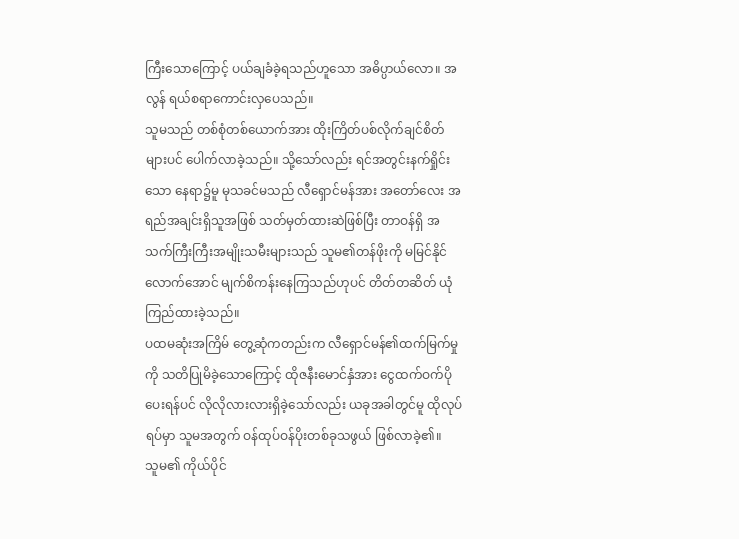ကြီးသောကြောင့် ပယ်ချခံခဲ့ရသည်ဟူသော အဓိပ္ပာယ်လော။ အလွန် ရယ်စရာကောင်းလှပေသည်။
သူမသည် တစ်စုံတစ်ယောက်အား ထိုးကြိတ်ပစ်လိုက်ချင်စိတ်များပင် ပေါက်လာခဲ့သည်။ သို့သော်လည်း ရင်အတွင်းနက်ရှိုင်းသော နေရာ၌မူ မုသခင်မသည် လီရှောင်မန်အား အတော်လေး အရည်အချင်းရှိသူအဖြစ် သတ်မှတ်ထားဆဲဖြစ်ပြီး တာဝန်ရှိ အသက်ကြီးကြီးအမျိုးသမီးများသည် သူမ၏တန်ဖိုးကို မမြင်နိုင်လောက်အောင် မျက်စိကန်းနေကြသည်ဟုပင် တိတ်တဆိတ် ယုံကြည်ထားခဲ့သည်။
ပထမဆုံးအကြိမ် တွေ့ဆုံကတည်းက လီရှောင်မန်၏ထက်မြက်မှုကို သတိပြုမိခဲ့သောကြောင့် ထိုဇနီးမောင်နှံအား ငွေထက်ဝက်ပိုပေးရန်ပင် လိုလိုလားလားရှိခဲ့သော်လည်း ယခုအခါတွင်မူ ထိုလုပ်ရပ်မှာ သူမအတွက် ဝန်ထုပ်ဝန်ပိုးတစ်ခုသဖွယ် ဖြစ်လာခဲ့၏။
သူမ၏ ကိုယ်ပိုင်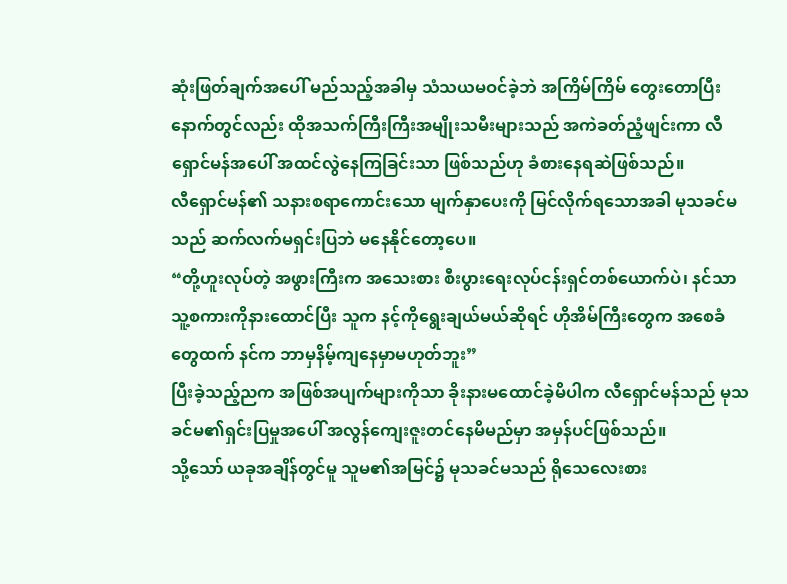ဆုံးဖြတ်ချက်အပေါ် မည်သည့်အခါမှ သံသယမဝင်ခဲ့ဘဲ အကြိမ်ကြိမ် တွေးတောပြီးနောက်တွင်လည်း ထိုအသက်ကြီးကြီးအမျိုးသမီးများသည် အကဲခတ်ညံ့ဖျင်းကာ လီရှောင်မန်အပေါ် အထင်လွဲနေကြခြင်းသာ ဖြစ်သည်ဟု ခံစားနေရဆဲဖြစ်သည်။
လီရှောင်မန်၏ သနားစရာကောင်းသော မျက်နှာပေးကို မြင်လိုက်ရသောအခါ မုသခင်မသည် ဆက်လက်မရှင်းပြဘဲ မနေနိုင်တော့ပေ။
“တို့ဟူးလုပ်တဲ့ အဖွားကြီးက အသေးစား စီးပွားရေးလုပ်ငန်းရှင်တစ်ယောက်ပဲ၊ နင်သာ သူ့စကားကိုနားထောင်ပြီး သူက နင့်ကိုရွေးချယ်မယ်ဆိုရင် ဟိုအိမ်ကြီးတွေက အစေခံတွေထက် နင်က ဘာမှနိမ့်ကျနေမှာမဟုတ်ဘူး”
ပြီးခဲ့သည့်ညက အဖြစ်အပျက်များကိုသာ ခိုးနားမထောင်ခဲ့မိပါက လီရှောင်မန်သည် မုသခင်မ၏ရှင်းပြမှုအပေါ် အလွန်ကျေးဇူးတင်နေမိမည်မှာ အမှန်ပင်ဖြစ်သည်။
သို့သော် ယခုအချိန်တွင်မူ သူမ၏အမြင်၌ မုသခင်မသည် ရိုသေလေးစား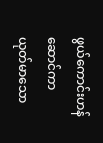ဖွယ်ကောင်းဟန်ဆောင်ကာ ယုတ်မာသော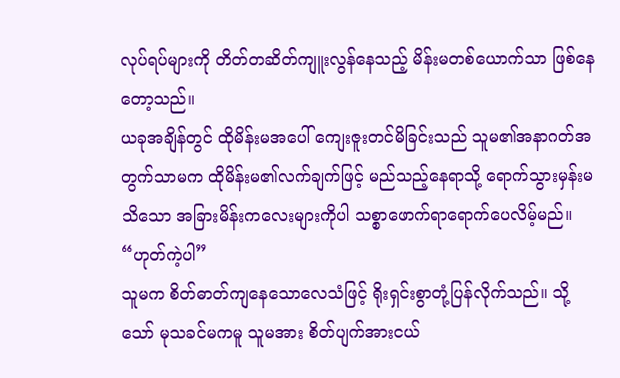လုပ်ရပ်များကို တိတ်တဆိတ်ကျူးလွန်နေသည့် မိန်းမတစ်ယောက်သာ ဖြစ်နေတော့သည်။
ယခုအချိန်တွင် ထိုမိန်းမအပေါ် ကျေးဇူးတင်မိခြင်းသည် သူမ၏အနာဂတ်အတွက်သာမက ထိုမိန်းမ၏လက်ချက်ဖြင့် မည်သည့်နေရာသို့ ရောက်သွားမှန်းမသိသော အခြားမိန်းကလေးများကိုပါ သစ္စာဖောက်ရာရောက်ပေလိမ့်မည်။
“ဟုတ်ကဲ့ပါ”
သူမက စိတ်ဓာတ်ကျနေသောလေသံဖြင့် ရိုးရှင်းစွာတုံ့ပြန်လိုက်သည်။ သို့သော် မုသခင်မကမူ သူမအား စိတ်ပျက်အားငယ်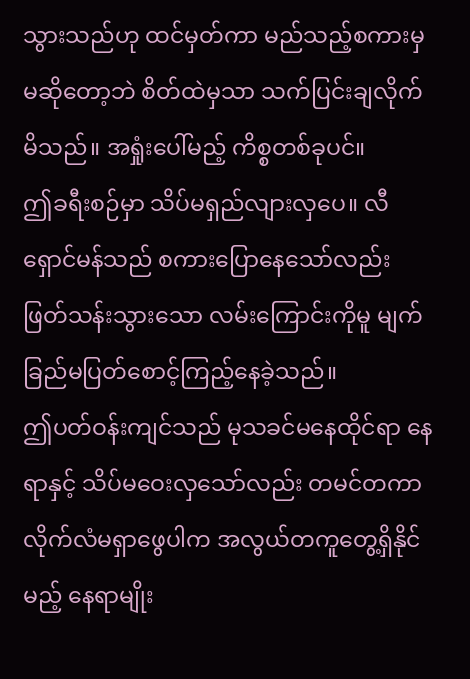သွားသည်ဟု ထင်မှတ်ကာ မည်သည့်စကားမှ မဆိုတော့ဘဲ စိတ်ထဲမှသာ သက်ပြင်းချလိုက်မိသည်။ အရှုံးပေါ်မည့် ကိစ္စတစ်ခုပင်။
ဤခရီးစဉ်မှာ သိပ်မရှည်လျားလှပေ။ လီရှောင်မန်သည် စကားပြောနေသော်လည်း ဖြတ်သန်းသွားသော လမ်းကြောင်းကိုမူ မျက်ခြည်မပြတ်စောင့်ကြည့်နေခဲ့သည်။
ဤပတ်ဝန်းကျင်သည် မုသခင်မနေထိုင်ရာ နေရာနှင့် သိပ်မဝေးလှသော်လည်း တမင်တကာ လိုက်လံမရှာဖွေပါက အလွယ်တကူတွေ့ရှိနိုင်မည့် နေရာမျိုး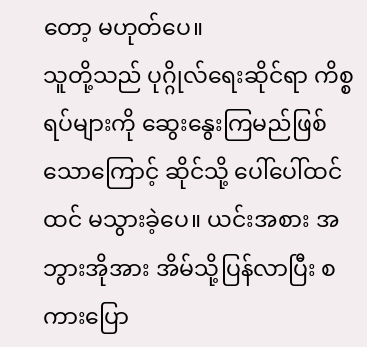တော့ မဟုတ်ပေ။
သူတို့သည် ပုဂ္ဂိုလ်ရေးဆိုင်ရာ ကိစ္စရပ်များကို ဆွေးနွေးကြမည်ဖြစ်သောကြောင့် ဆိုင်သို့ ပေါ်ပေါ်ထင်ထင် မသွားခဲ့ပေ။ ယင်းအစား အဘွားအိုအား အိမ်သို့ပြန်လာပြီး စကားပြော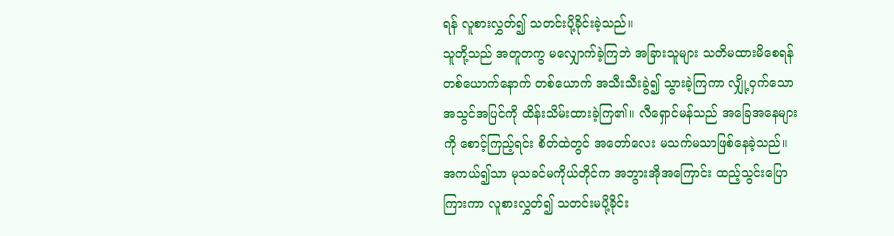ရန် လူစားလွှတ်၍ သတင်းပို့ခိုင်းခဲ့သည်။
သူတို့သည် အတူတကွ မလျှောက်ခဲ့ကြဘဲ အခြားသူများ သတိမထားမိစေရန် တစ်ယောက်နောက် တစ်ယောက် အသီးသီးခွဲ၍ သွားခဲ့ကြကာ လျှို့ဝှက်သောအသွင်အပြင်ကို ထိန်းသိမ်းထားခဲ့ကြ၏။ လီရှောင်မန်သည် အခြေအနေများကို စောင့်ကြည့်ရင်း စိတ်ထဲတွင် အတော်လေး မသက်မသာဖြစ်နေခဲ့သည်။
အကယ်၍သာ မုသခင်မကိုယ်တိုင်က အဘွားအိုအကြောင်း ထည့်သွင်းပြောကြားကာ လူစားလွှတ်၍ သတင်းမပို့ခိုင်း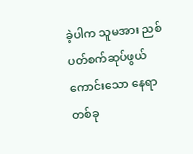ခဲ့ပါက သူမအား ညစ်ပတ်စက်ဆုပ်ဖွယ်ကောင်းသော နေရာတစ်ခု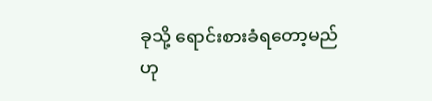ခုသို့ ရောင်းစားခံရတော့မည်ဟု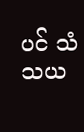ပင် သံသယ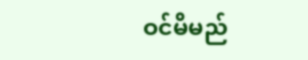ဝင်မိမည်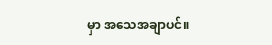မှာ အသေအချာပင်။